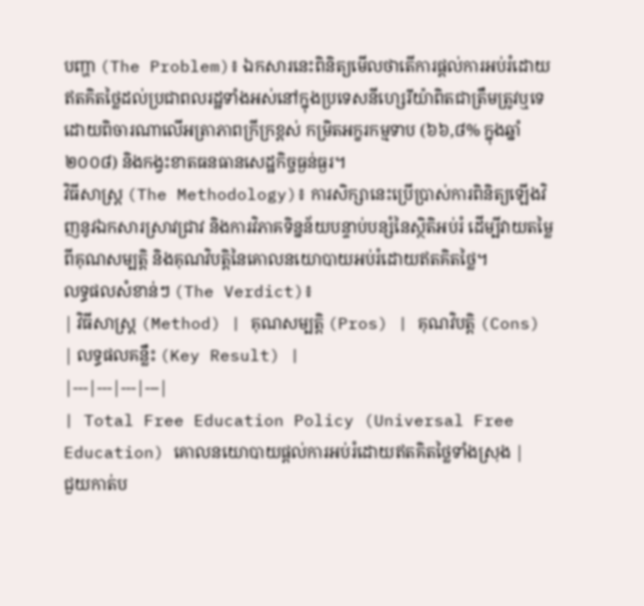បញ្ហា (The Problem)៖ ឯកសារនេះពិនិត្យមើលថាតើការផ្តល់ការអប់រំដោយឥតគិតថ្លៃដល់ប្រជាពលរដ្ឋទាំងអស់នៅក្នុងប្រទេសនីហ្សេរីយ៉ាពិតជាត្រឹមត្រូវឬទេ ដោយពិចារណាលើអត្រាភាពក្រីក្រខ្ពស់ កម្រិតអក្ខរកម្មទាប (៦៦,៨% ក្នុងឆ្នាំ២០០៨) និងកង្វះខាតធនធានសេដ្ឋកិច្ចធ្ងន់ធ្ងរ។
វិធីសាស្ត្រ (The Methodology)៖ ការសិក្សានេះប្រើប្រាស់ការពិនិត្យឡើងវិញនូវឯកសារស្រាវជ្រាវ និងការវិភាគទិន្នន័យបន្ទាប់បន្សំនៃស្ថិតិអប់រំ ដើម្បីវាយតម្លៃពីគុណសម្បត្តិ និងគុណវិបត្តិនៃគោលនយោបាយអប់រំដោយឥតគិតថ្លៃ។
លទ្ធផលសំខាន់ៗ (The Verdict)៖
| វិធីសាស្ត្រ (Method) | គុណសម្បត្តិ (Pros) | គុណវិបត្តិ (Cons) | លទ្ធផលគន្លឹះ (Key Result) |
|---|---|---|---|
| Total Free Education Policy (Universal Free Education) គោលនយោបាយផ្តល់ការអប់រំដោយឥតគិតថ្លៃទាំងស្រុង |
ជួយកាត់ប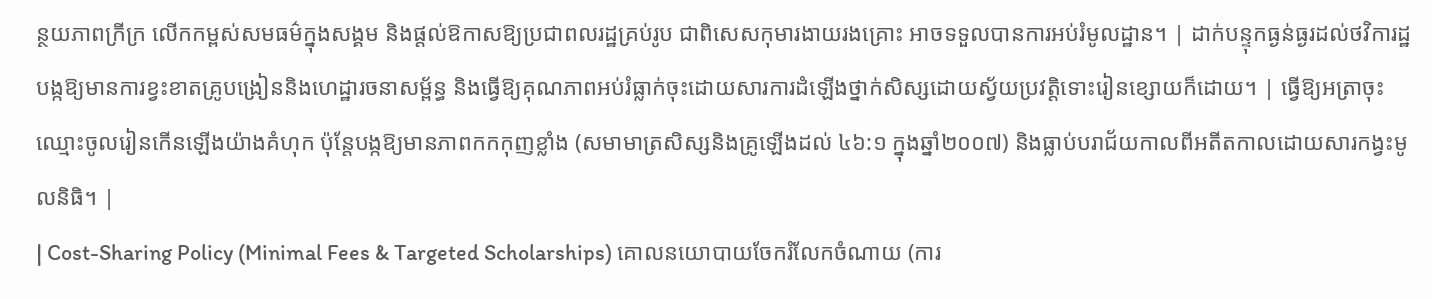ន្ថយភាពក្រីក្រ លើកកម្ពស់សមធម៌ក្នុងសង្គម និងផ្តល់ឱកាសឱ្យប្រជាពលរដ្ឋគ្រប់រូប ជាពិសេសកុមារងាយរងគ្រោះ អាចទទួលបានការអប់រំមូលដ្ឋាន។ | ដាក់បន្ទុកធ្ងន់ធ្ងរដល់ថវិការដ្ឋ បង្កឱ្យមានការខ្វះខាតគ្រូបង្រៀននិងហេដ្ឋារចនាសម្ព័ន្ធ និងធ្វើឱ្យគុណភាពអប់រំធ្លាក់ចុះដោយសារការដំឡើងថ្នាក់សិស្សដោយស្វ័យប្រវត្តិទោះរៀនខ្សោយក៏ដោយ។ | ធ្វើឱ្យអត្រាចុះឈ្មោះចូលរៀនកើនឡើងយ៉ាងគំហុក ប៉ុន្តែបង្កឱ្យមានភាពកកកុញខ្លាំង (សមាមាត្រសិស្សនិងគ្រូឡើងដល់ ៤៦:១ ក្នុងឆ្នាំ២០០៧) និងធ្លាប់បរាជ័យកាលពីអតីតកាលដោយសារកង្វះមូលនិធិ។ |
| Cost-Sharing Policy (Minimal Fees & Targeted Scholarships) គោលនយោបាយចែករំលែកចំណាយ (ការ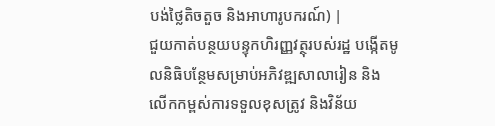បង់ថ្លៃតិចតួច និងអាហារូបករណ៍) |
ជួយកាត់បន្ថយបន្ទុកហិរញ្ញវត្ថុរបស់រដ្ឋ បង្កើតមូលនិធិបន្ថែមសម្រាប់អភិវឌ្ឍសាលារៀន និងលើកកម្ពស់ការទទួលខុសត្រូវ និងវិន័យ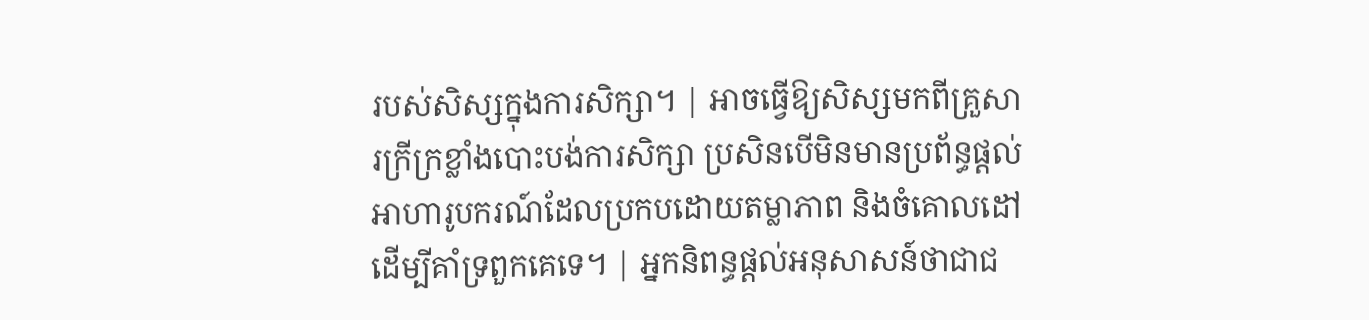របស់សិស្សក្នុងការសិក្សា។ | អាចធ្វើឱ្យសិស្សមកពីគ្រួសារក្រីក្រខ្លាំងបោះបង់ការសិក្សា ប្រសិនបើមិនមានប្រព័ន្ធផ្តល់អាហារូបករណ៍ដែលប្រកបដោយតម្លាភាព និងចំគោលដៅ ដើម្បីគាំទ្រពួកគេទេ។ | អ្នកនិពន្ធផ្តល់អនុសាសន៍ថាជាជ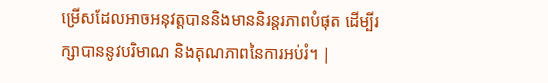ម្រើសដែលអាចអនុវត្តបាននិងមាននិរន្តរភាពបំផុត ដើម្បីរក្សាបាននូវបរិមាណ និងគុណភាពនៃការអប់រំ។ |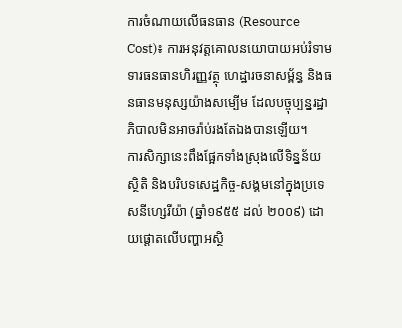ការចំណាយលើធនធាន (Resource Cost)៖ ការអនុវត្តគោលនយោបាយអប់រំទាមទារធនធានហិរញ្ញវត្ថុ ហេដ្ឋារចនាសម្ព័ន្ធ និងធនធានមនុស្សយ៉ាងសម្បើម ដែលបច្ចុប្បន្នរដ្ឋាភិបាលមិនអាចរ៉ាប់រងតែឯងបានឡើយ។
ការសិក្សានេះពឹងផ្អែកទាំងស្រុងលើទិន្នន័យស្ថិតិ និងបរិបទសេដ្ឋកិច្ច-សង្គមនៅក្នុងប្រទេសនីហ្សេរីយ៉ា (ឆ្នាំ១៩៥៥ ដល់ ២០០៩) ដោយផ្តោតលើបញ្ហាអស្ថិ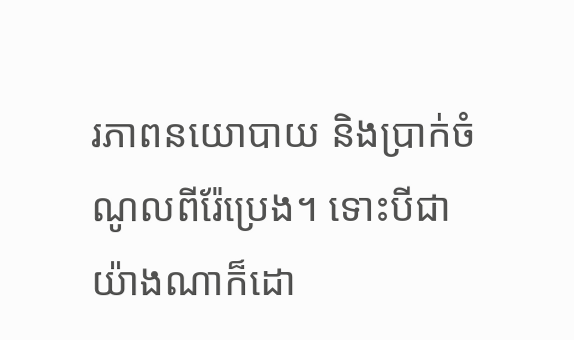រភាពនយោបាយ និងប្រាក់ចំណូលពីរ៉ែប្រេង។ ទោះបីជាយ៉ាងណាក៏ដោ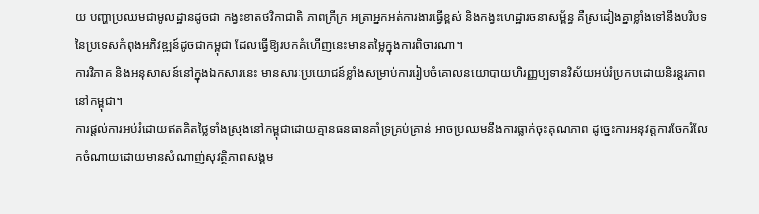យ បញ្ហាប្រឈមជាមូលដ្ឋានដូចជា កង្វះខាតថវិកាជាតិ ភាពក្រីក្រ អត្រាអ្នកអត់ការងារធ្វើខ្ពស់ និងកង្វះហេដ្ឋារចនាសម្ព័ន្ធ គឺស្រដៀងគ្នាខ្លាំងទៅនឹងបរិបទនៃប្រទេសកំពុងអភិវឌ្ឍន៍ដូចជាកម្ពុជា ដែលធ្វើឱ្យរបកគំហើញនេះមានតម្លៃក្នុងការពិចារណា។
ការវិភាគ និងអនុសាសន៍នៅក្នុងឯកសារនេះ មានសារៈប្រយោជន៍ខ្លាំងសម្រាប់ការរៀបចំគោលនយោបាយហិរញ្ញប្បទានវិស័យអប់រំប្រកបដោយនិរន្តរភាពនៅកម្ពុជា។
ការផ្តល់ការអប់រំដោយឥតគិតថ្លៃទាំងស្រុងនៅកម្ពុជាដោយគ្មានធនធានគាំទ្រគ្រប់គ្រាន់ អាចប្រឈមនឹងការធ្លាក់ចុះគុណភាព ដូច្នេះការអនុវត្តការចែករំលែកចំណាយដោយមានសំណាញ់សុវត្ថិភាពសង្គម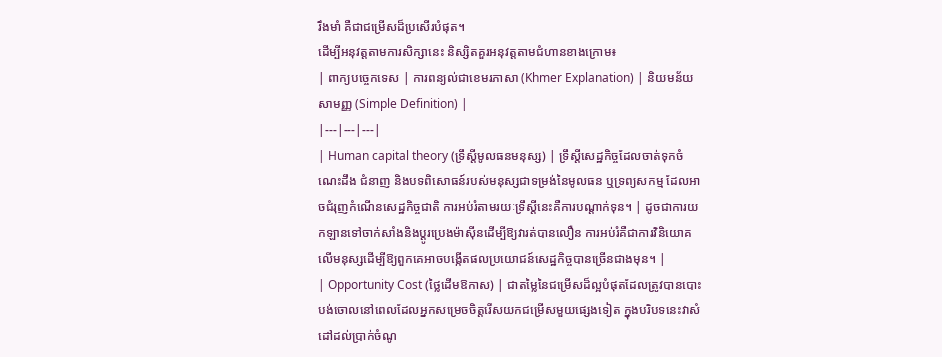រឹងមាំ គឺជាជម្រើសដ៏ប្រសើរបំផុត។
ដើម្បីអនុវត្តតាមការសិក្សានេះ និស្សិតគួរអនុវត្តតាមជំហានខាងក្រោម៖
| ពាក្យបច្ចេកទេស | ការពន្យល់ជាខេមរភាសា (Khmer Explanation) | និយមន័យសាមញ្ញ (Simple Definition) |
|---|---|---|
| Human capital theory (ទ្រឹស្តីមូលធនមនុស្ស) | ទ្រឹស្តីសេដ្ឋកិច្ចដែលចាត់ទុកចំណេះដឹង ជំនាញ និងបទពិសោធន៍របស់មនុស្សជាទម្រង់នៃមូលធន ឬទ្រព្យសកម្ម ដែលអាចជំរុញកំណើនសេដ្ឋកិច្ចជាតិ ការអប់រំតាមរយៈទ្រឹស្តីនេះគឺការបណ្តាក់ទុន។ | ដូចជាការយកឡានទៅចាក់សាំងនិងប្តូរប្រេងម៉ាស៊ីនដើម្បីឱ្យវារត់បានលឿន ការអប់រំគឺជាការវិនិយោគលើមនុស្សដើម្បីឱ្យពួកគេអាចបង្កើតផលប្រយោជន៍សេដ្ឋកិច្ចបានច្រើនជាងមុន។ |
| Opportunity Cost (ថ្លៃដើមឱកាស) | ជាតម្លៃនៃជម្រើសដ៏ល្អបំផុតដែលត្រូវបានបោះបង់ចោលនៅពេលដែលអ្នកសម្រេចចិត្តរើសយកជម្រើសមួយផ្សេងទៀត ក្នុងបរិបទនេះវាសំដៅដល់ប្រាក់ចំណូ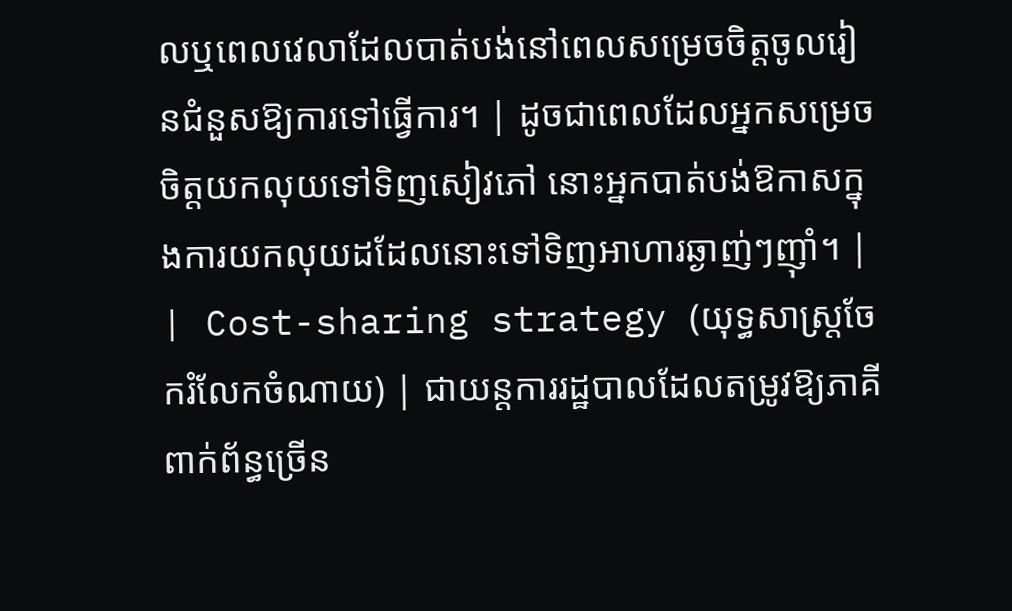លឬពេលវេលាដែលបាត់បង់នៅពេលសម្រេចចិត្តចូលរៀនជំនួសឱ្យការទៅធ្វើការ។ | ដូចជាពេលដែលអ្នកសម្រេចចិត្តយកលុយទៅទិញសៀវភៅ នោះអ្នកបាត់បង់ឱកាសក្នុងការយកលុយដដែលនោះទៅទិញអាហារឆ្ងាញ់ៗញ៉ាំ។ |
| Cost-sharing strategy (យុទ្ធសាស្ត្រចែករំលែកចំណាយ) | ជាយន្តការរដ្ឋបាលដែលតម្រូវឱ្យភាគីពាក់ព័ន្ធច្រើន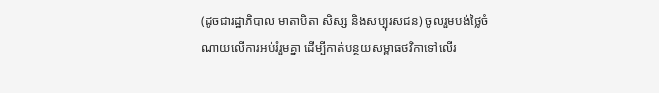(ដូចជារដ្ឋាភិបាល មាតាបិតា សិស្ស និងសប្បុរសជន) ចូលរួមបង់ថ្លៃចំណាយលើការអប់រំរួមគ្នា ដើម្បីកាត់បន្ថយសម្ពាធថវិកាទៅលើរ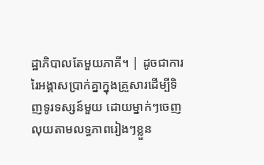ដ្ឋាភិបាលតែមួយភាគី។ | ដូចជាការរៃអង្គាសប្រាក់គ្នាក្នុងគ្រួសារដើម្បីទិញទូរទស្សន៍មួយ ដោយម្នាក់ៗចេញលុយតាមលទ្ធភាពរៀងៗខ្លួន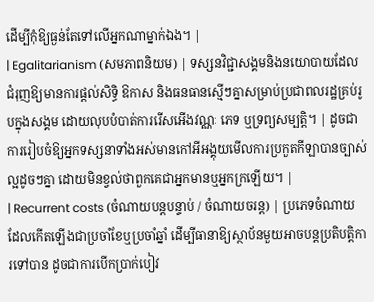ដើម្បីកុំឱ្យធ្ងន់តែទៅលើអ្នកណាម្នាក់ឯង។ |
| Egalitarianism (សមភាពនិយម) | ទស្សនវិជ្ជាសង្គមនិងនយោបាយដែលជំរុញឱ្យមានការផ្តល់សិទ្ធិ ឱកាស និងធនធានស្មើៗគ្នាសម្រាប់ប្រជាពលរដ្ឋគ្រប់រូបក្នុងសង្គម ដោយលុបបំបាត់ការរើសអើងវណ្ណៈ ភេទ ឬទ្រព្យសម្បត្តិ។ | ដូចជាការរៀបចំឱ្យអ្នកទស្សនាទាំងអស់មានកៅអីអង្គុយមើលការប្រកួតកីឡាបានច្បាស់ល្អដូចៗគ្នា ដោយមិនខ្វល់ថាពួកគេជាអ្នកមានឬអ្នកក្រឡើយ។ |
| Recurrent costs (ចំណាយបន្តបន្ទាប់ / ចំណាយចរន្ត) | ប្រភេទចំណាយដែលកើតឡើងជាប្រចាំខែឬប្រចាំឆ្នាំ ដើម្បីធានាឱ្យស្ថាប័នមួយអាចបន្តប្រតិបត្តិការទៅបាន ដូចជាការបើកប្រាក់បៀវ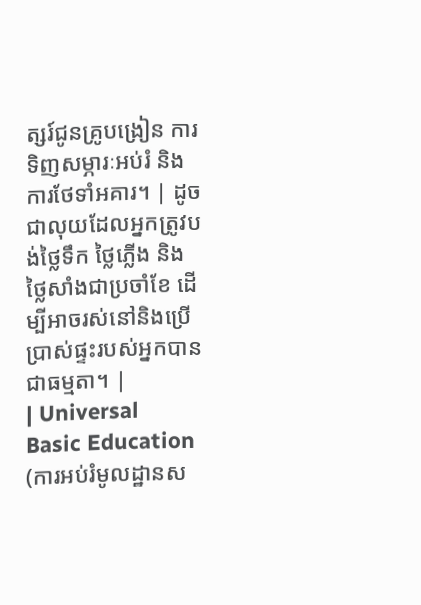ត្សរ៍ជូនគ្រូបង្រៀន ការទិញសម្ភារៈអប់រំ និងការថែទាំអគារ។ | ដូចជាលុយដែលអ្នកត្រូវបង់ថ្លៃទឹក ថ្លៃភ្លើង និងថ្លៃសាំងជាប្រចាំខែ ដើម្បីអាចរស់នៅនិងប្រើប្រាស់ផ្ទះរបស់អ្នកបានជាធម្មតា។ |
| Universal Basic Education (ការអប់រំមូលដ្ឋានស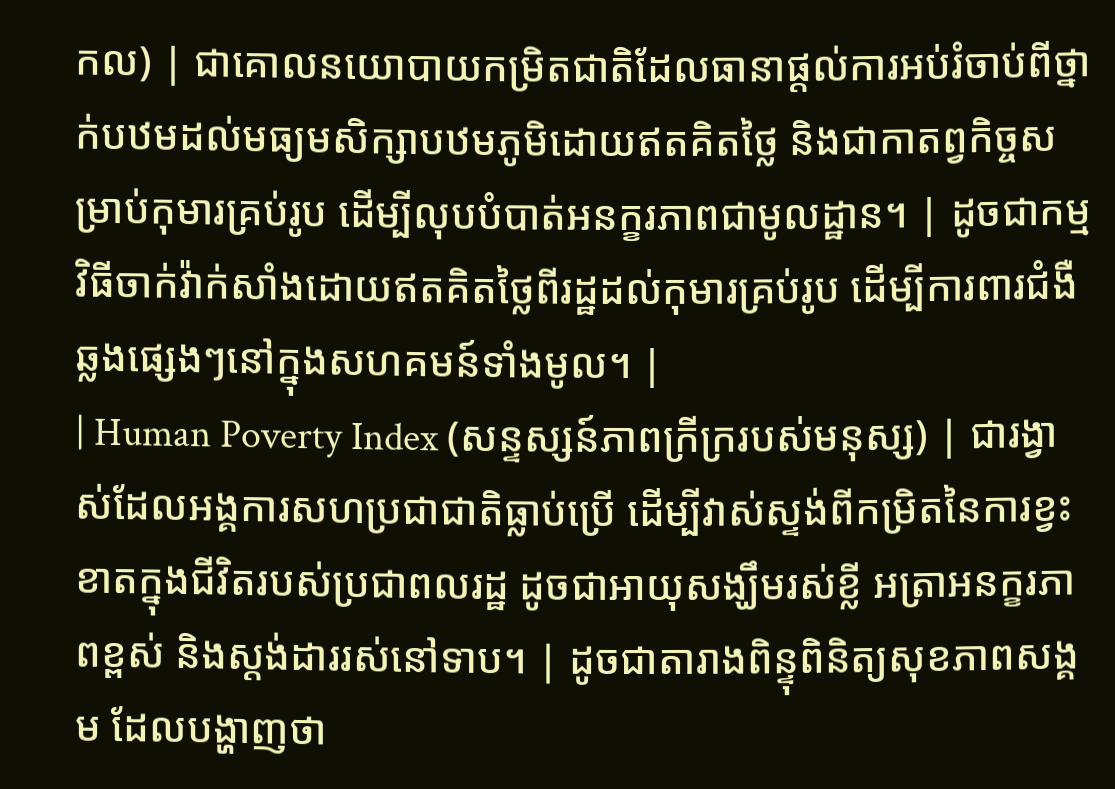កល) | ជាគោលនយោបាយកម្រិតជាតិដែលធានាផ្តល់ការអប់រំចាប់ពីថ្នាក់បឋមដល់មធ្យមសិក្សាបឋមភូមិដោយឥតគិតថ្លៃ និងជាកាតព្វកិច្ចសម្រាប់កុមារគ្រប់រូប ដើម្បីលុបបំបាត់អនក្ខរភាពជាមូលដ្ឋាន។ | ដូចជាកម្មវិធីចាក់វ៉ាក់សាំងដោយឥតគិតថ្លៃពីរដ្ឋដល់កុមារគ្រប់រូប ដើម្បីការពារជំងឺឆ្លងផ្សេងៗនៅក្នុងសហគមន៍ទាំងមូល។ |
| Human Poverty Index (សន្ទស្សន៍ភាពក្រីក្ររបស់មនុស្ស) | ជារង្វាស់ដែលអង្គការសហប្រជាជាតិធ្លាប់ប្រើ ដើម្បីវាស់ស្ទង់ពីកម្រិតនៃការខ្វះខាតក្នុងជីវិតរបស់ប្រជាពលរដ្ឋ ដូចជាអាយុសង្ឃឹមរស់ខ្លី អត្រាអនក្ខរភាពខ្ពស់ និងស្តង់ដាររស់នៅទាប។ | ដូចជាតារាងពិន្ទុពិនិត្យសុខភាពសង្គម ដែលបង្ហាញថា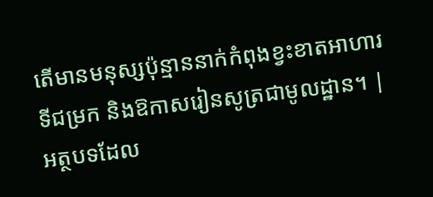តើមានមនុស្សប៉ុន្មាននាក់កំពុងខ្វះខាតអាហារ ទីជម្រក និងឱកាសរៀនសូត្រជាមូលដ្ឋាន។ |
អត្ថបទដែល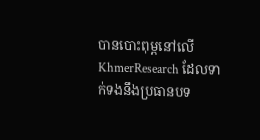បានបោះពុម្ពនៅលើ KhmerResearch ដែលទាក់ទងនឹងប្រធានបទ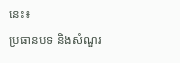នេះ៖
ប្រធានបទ និងសំណួរ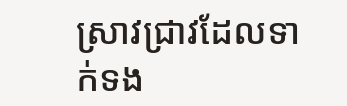ស្រាវជ្រាវដែលទាក់ទង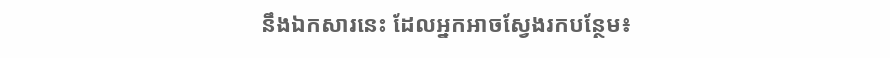នឹងឯកសារនេះ ដែលអ្នកអាចស្វែងរកបន្ថែម៖